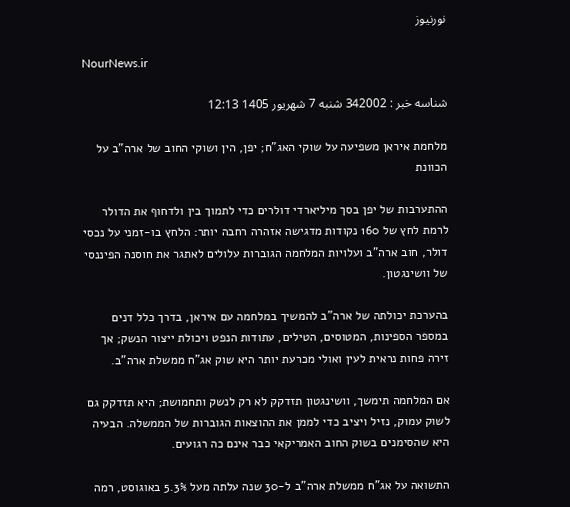نورنیوز

NourNews.ir

شناسه خبر : 342002 شنبه 7 شهریور 1405 12:13

מלחמת איראן משפיעה על שוקי האג"ח; יפן, הין ושוקי החוב של ארה"ב על הכוונת

ההתערבות של יפן בסך מיליארדי דולרים כדי לתמוך בין ולדחוף את הדולר לרמת לחץ של 160 נקודות מדגישה אזהרה רחבה יותר: הלחץ בו-זמני על נכסי דולר, חוב ארה"ב ועלויות המלחמה הגוברות עלולים לאתגר את חוסנה הפיננסי של וושינגטון.

בהערכת יכולתה של ארה"ב להמשיך במלחמה עם איראן, בדרך כלל דנים במספר הספינות, המטוסים, הטילים, עתודות הנפט ויכולת ייצור הנשק; אך זירה פחות נראית לעין ואולי מכרעת יותר היא שוק אג"ח ממשלת ארה"ב.

אם המלחמה תימשך, וושינגטון תזדקק לא רק לנשק ותחמושת; היא תזדקק גם לשוק עמוק, נזיל ויציב כדי לממן את ההוצאות הגוברות של הממשלה. הבעיה היא שהסימנים בשוק החוב האמריקאי כבר אינם כה רגועים.

התשואה על אג"ח ממשלת ארה"ב ל-30 שנה עלתה מעל 5.3% באוגוסט, רמה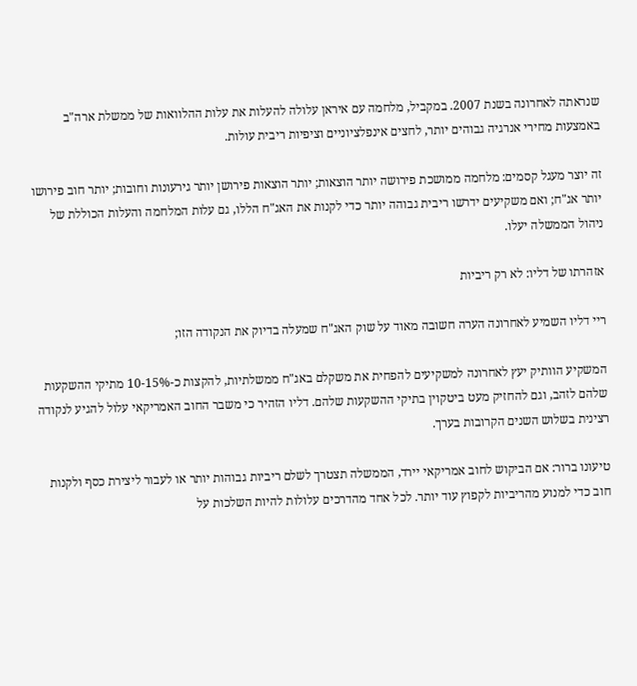שנראתה לאחרונה בשנת 2007. במקביל, מלחמה עם איראן עלולה להעלות את עלות ההלוואות של ממשלת ארה"ב באמצעות מחירי אנרגיה גבוהים יותר, לחצים אינפלציוניים וציפיות ריבית עולות.

זה יוצר מעגל קסמים: מלחמה ממושכת פירושה יותר הוצאות; יותר הוצאות פירושן יותר גירעונות וחובות; יותר חוב פירושו יותר אג"ח; ואם משקיעים ידרשו ריבית גבוהה יותר כדי לקנות את האג"ח הללו, גם עלות המלחמה והעלות הכוללת של ניהול הממשלה יעלו.

אזהרתו של דליו: לא רק ריביות

ריי דליו השמיע לאחרונה הערה חשובה מאוד על שוק האג"ח שמעלה בדיוק את הנקודה הזו;

המשקיע הוותיק יעץ לאחרונה למשקיעים להפחית את משקלם באג"ח ממשלתיות, להקצות כ-10-15% מתיקי ההשקעות שלהם לזהב, וגם להחזיק מעט ביטקוין בתיקי ההשקעות שלהם. דליו הזהיר כי משבר החוב האמריקאי עלול להגיע לנקודה רצינית בשלוש השנים הקרובות בערך.

טיעונו ברור: אם הביקוש לחוב אמריקאי יירד, הממשלה תצטרך לשלם ריביות גבוהות יותר או לעבור ליצירת כסף ולקנות חוב כדי למנוע מהריביות לקפוץ עוד יותר. לכל אחד מהדרכים עלולות להיות השלכות על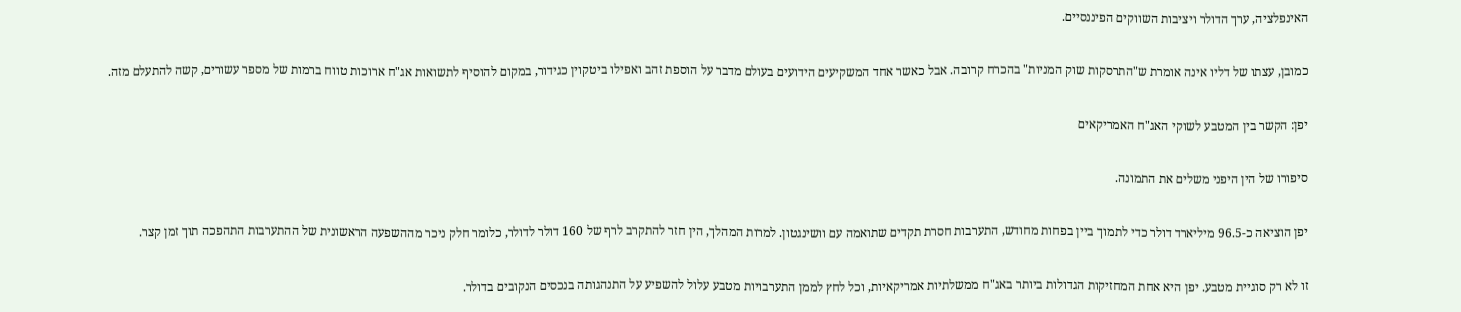האינפלציה, ערך הדולר ויציבות השווקים הפיננסיים.

כמובן, עצתו של דליו אינה אומרת ש"התרסקות שוק המניות" בהכרח קרובה. אבל כאשר אחד המשקיעים הידועים בעולם מדבר על הוספת זהב ואפילו ביטקוין כגידור, במקום להוסיף לתשואות אג"ח ארוכות טווח ברמות של מספר עשורים, קשה להתעלם מזה.

יפן: הקשר בין המטבע לשוקי האג"ח האמריקאים

סיפורו של הין היפני משלים את התמונה.

יפן הוציאה כ-96.5 מיליארד דולר כדי לתמוך ביין בפחות מחודש, התערבות חסרת תקדים שתואמה עם וושינגטון. למרות המהלך, הין חזר להתקרב לרף של 160 דולר לדולר, כלומר חלק ניכר מההשפעה הראשונית של ההתערבות התהפכה תוך זמן קצר.

זו לא רק סוגיית מטבע. יפן היא אחת המחזיקות הגדולות ביותר באג"ח ממשלתיות אמריקאיות, וכל לחץ לממן התערבויות מטבע עלול להשפיע על התנהגותה בנכסים הנקובים בדולר.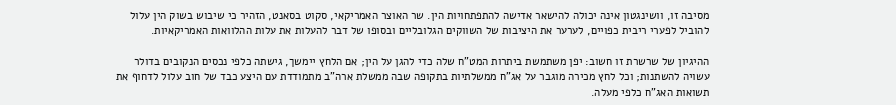מסיבה זו, וושינגטון אינה יכולה להישאר אדישה להתפתחויות הין. שר האוצר האמריקאי, סקוט בסאנט, הזהיר כי שיבוש בשוק הין עלול להוביל לפערי ריבית כפויים, לערער את היציבות של השווקים הגלובליים ובסופו של דבר להעלות את עלות ההלוואות האמריקאיות.

ההיגיון של שרשרת זו חשוב: יפן משתמשת ביתרות המט"ח שלה כדי להגן על הין; אם הלחץ יימשך, גישתה כלפי נכסים הנקובים בדולר עשויה להשתנות; וכל לחץ מכירה מוגבר על אג"ח ממשלתיות בתקופה שבה ממשלת ארה"ב מתמודדת עם היצע כבד של חוב עלול לדחוף את תשואות האג"ח כלפי מעלה.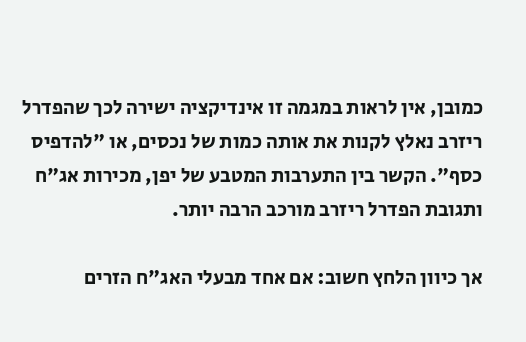כמובן, אין לראות במגמה זו אינדיקציה ישירה לכך שהפדרל ריזרב נאלץ לקנות את אותה כמות של נכסים, או "להדפיס כסף". הקשר בין התערבות המטבע של יפן, מכירות אג"ח ותגובת הפדרל ריזרב מורכב הרבה יותר.

אך כיוון הלחץ חשוב: אם אחד מבעלי האג"ח הזרים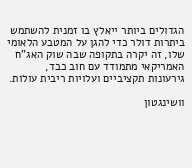הגדולים ביותר ייאלץ בו זמנית להשתמש ביתרות דולר כדי להגן על המטבע הלאומי שלו, זה יקרה בתקופה שבה שוק האג"ח האמריקאי מתמודד עם חוב כבד, גירעונות תקציביים ועלויות ריבית עולות.

וושינגטון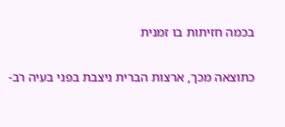בכמה חזיתות בו זמנית

כתוצאה מכך, ארצות הברית ניצבת בפני בעיה רב-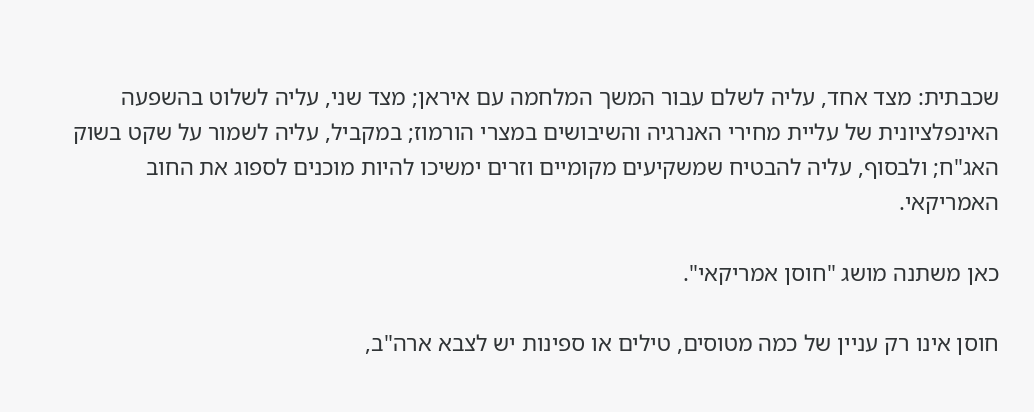שכבתית: מצד אחד, עליה לשלם עבור המשך המלחמה עם איראן; מצד שני, עליה לשלוט בהשפעה האינפלציונית של עליית מחירי האנרגיה והשיבושים במצרי הורמוז; במקביל, עליה לשמור על שקט בשוק האג"ח; ולבסוף, עליה להבטיח שמשקיעים מקומיים וזרים ימשיכו להיות מוכנים לספוג את החוב האמריקאי.

כאן משתנה מושג "חוסן אמריקאי".

חוסן אינו רק עניין של כמה מטוסים, טילים או ספינות יש לצבא ארה"ב,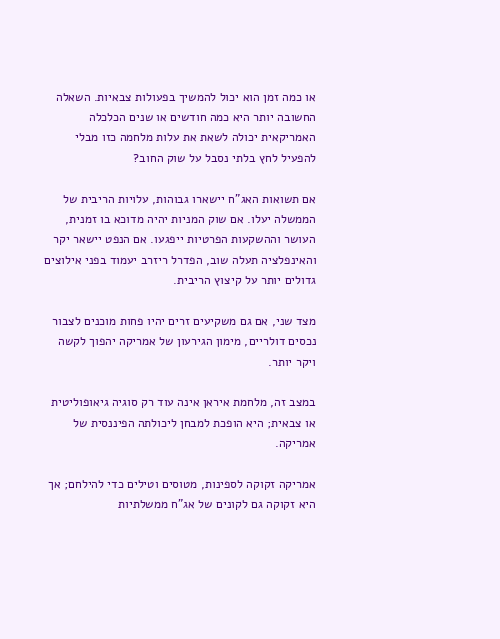או כמה זמן הוא יכול להמשיך בפעולות צבאיות. השאלה החשובה יותר היא כמה חודשים או שנים הכלכלה האמריקאית יכולה לשאת את עלות מלחמה כזו מבלי להפעיל לחץ בלתי נסבל על שוק החוב?

אם תשואות האג"ח יישארו גבוהות, עלויות הריבית של הממשלה יעלו. אם שוק המניות יהיה מדוכא בו זמנית, העושר וההשקעות הפרטיות ייפגעו. אם הנפט יישאר יקר והאינפלציה תעלה שוב, הפדרל ריזרב יעמוד בפני אילוצים גדולים יותר על קיצוץ הריבית.

מצד שני, אם גם משקיעים זרים יהיו פחות מוכנים לצבור נכסים דולריים, מימון הגירעון של אמריקה יהפוך לקשה ויקר יותר.

במצב זה, מלחמת איראן אינה עוד רק סוגיה גיאופוליטית או צבאית; היא הופכת למבחן ליכולתה הפיננסית של אמריקה.

אמריקה זקוקה לספינות, מטוסים וטילים כדי להילחם; אך היא זקוקה גם לקונים של אג"ח ממשלתיות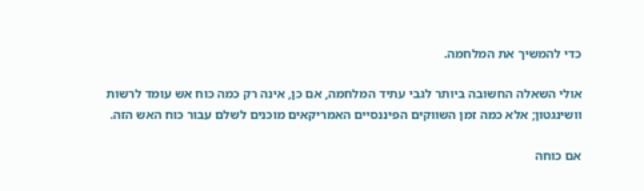כדי להמשיך את המלחמה.

אולי השאלה החשובה ביותר לגבי עתיד המלחמה, אם כן, אינה רק כמה כוח אש עומד לרשות וושינגטון; אלא כמה זמן השווקים הפיננסיים האמריקאים מוכנים לשלם עבור כוח האש הזה.

אם כוחה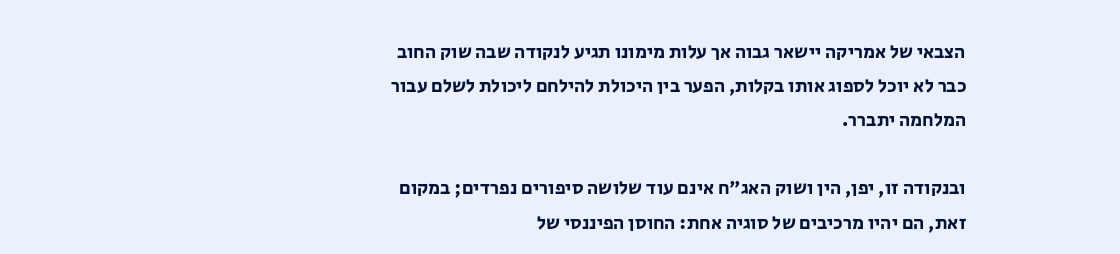הצבאי של אמריקה יישאר גבוה אך עלות מימונו תגיע לנקודה שבה שוק החוב כבר לא יוכל לספוג אותו בקלות, הפער בין היכולת להילחם ליכולת לשלם עבור המלחמה יתברר.

ובנקודה זו, יפן, הין ושוק האג"ח אינם עוד שלושה סיפורים נפרדים; במקום זאת, הם יהיו מרכיבים של סוגיה אחת: החוסן הפיננסי של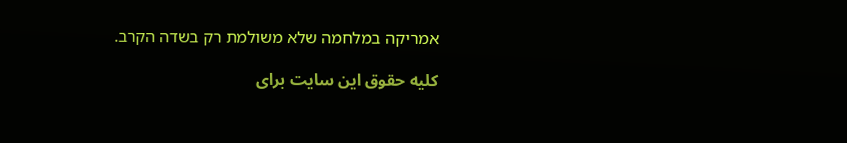אמריקה במלחמה שלא משולמת רק בשדה הקרב.

کلیه حقوق این سایت برای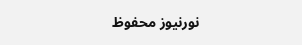نورنیوز محفوظ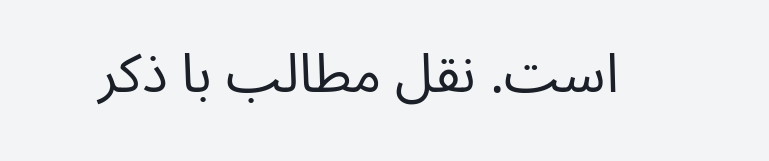است. نقل مطالب با ذکر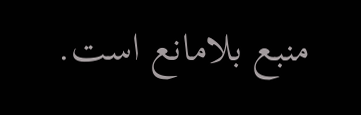منبع بلامانع است.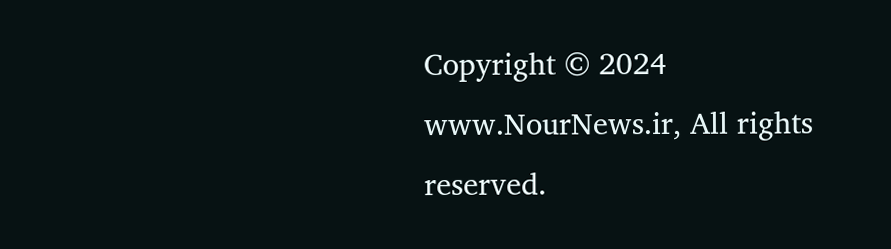Copyright © 2024 www.NourNews.ir, All rights reserved.